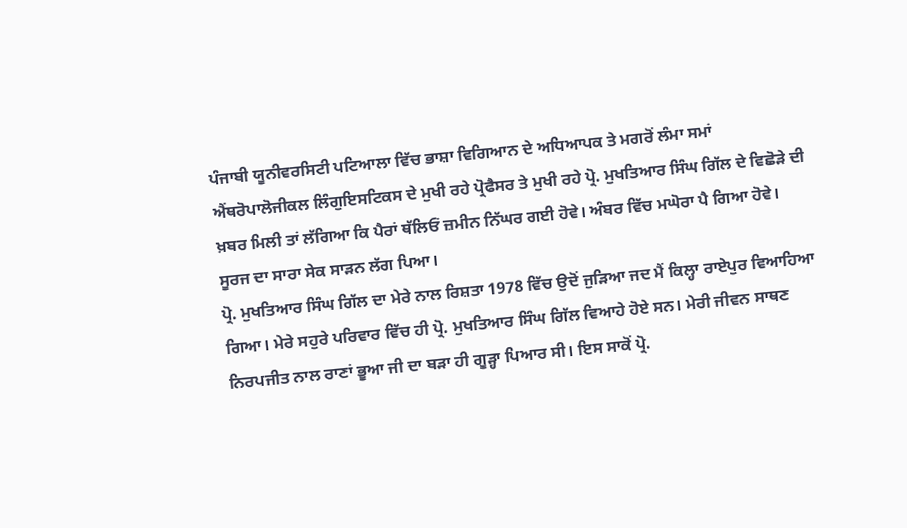ਪੰਜਾਬੀ ਯੂਨੀਵਰਸਿਟੀ ਪਟਿਆਲਾ ਵਿੱਚ ਭਾਸ਼ਾ ਵਿਗਿਆਨ ਦੇ ਅਧਿਆਪਕ ਤੇ ਮਗਰੋਂ ਲੰਮਾ ਸਮਾਂ ਐਂਥਰੋਪਾਲੋਜੀਕਲ ਲਿੰਗੁਇਸਟਿਕਸ ਦੇ ਮੁਖੀ ਰਹੇ ਪ੍ਰੋਫੈਸਰ ਤੇ ਮੁਖੀ ਰਹੇ ਪ੍ਰੋ. ਮੁਖਤਿਆਰ ਸਿੰਘ ਗਿੱਲ ਦੇ ਵਿਛੋੜੇ ਦੀ ਖ਼ਬਰ ਮਿਲੀ ਤਾਂ ਲੱਗਿਆ ਕਿ ਪੈਰਾਂ ਥੱਲਿਓਂ ਜ਼ਮੀਨ ਨਿੱਘਰ ਗਈ ਹੋਵੇ। ਅੰਬਰ ਵਿੱਚ ਮਘੋਰਾ ਪੈ ਗਿਆ ਹੋਵੇ। ਸੂਰਜ ਦਾ ਸਾਰਾ ਸੇਕ ਸਾੜਨ ਲੱਗ ਪਿਆ।
ਪ੍ਰੋ. ਮੁਖਤਿਆਰ ਸਿੰਘ ਗਿੱਲ ਦਾ ਮੇਰੇ ਨਾਲ ਰਿਸ਼ਤਾ 1978 ਵਿੱਚ ਉਦੋਂ ਜੁੜਿਆ ਜਦ ਮੈਂ ਕਿਲ੍ਹਾ ਰਾਏਪੁਰ ਵਿਆਹਿਆ ਗਿਆ। ਮੇਰੇ ਸਹੁਰੇ ਪਰਿਵਾਰ ਵਿੱਚ ਹੀ ਪ੍ਰੋ. ਮੁਖਤਿਆਰ ਸਿੰਘ ਗਿੱਲ ਵਿਆਹੇ ਹੋਏ ਸਨ। ਮੇਰੀ ਜੀਵਨ ਸਾਥਣ ਨਿਰਪਜੀਤ ਨਾਲ ਰਾਣਾਂ ਭੂਆ ਜੀ ਦਾ ਬੜਾ ਹੀ ਗੂੜ੍ਹਾ ਪਿਆਰ ਸੀ। ਇਸ ਸਾਕੋਂ ਪ੍ਰੋ.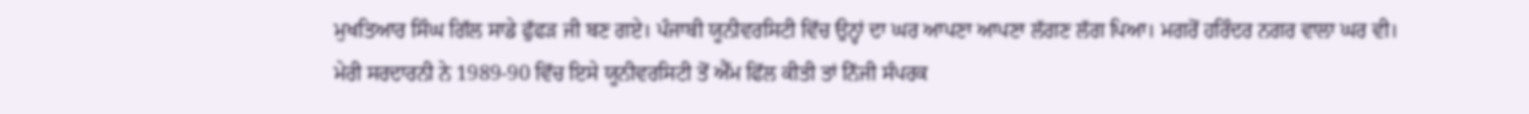ਮੁਖਤਿਆਰ ਸਿੰਘ ਗਿੱਲ ਸਾਡੇ ਫੁੱਫੜ ਜੀ ਬਣ ਗਏ। ਪੰਜਾਬੀ ਯੂਨੀਵਰਸਿਟੀ ਵਿੱਚ ਉਨ੍ਹਾਂ ਦਾ ਘਰ ਆਪਣਾ ਆਪਣਾ ਲੱਗਣ ਲੱਗ ਪਿਆ। ਮਗਰੋਂ ਹਰਿੰਦਰ ਨਗਰ ਵਾਲਾ ਘਰ ਵੀ। ਮੇਰੀ ਸਰਦਾਰਨੀ ਨੇ 1989-90 ਵਿੱਚ ਇਸੇ ਯੂਨੀਵਰਸਿਟੀ ਤੋਂ ਐੱਮ ਫਿੱਲ ਕੀਤੀ ਤਾਂ ਨਿੱਜੀ ਸੰਪਰਕ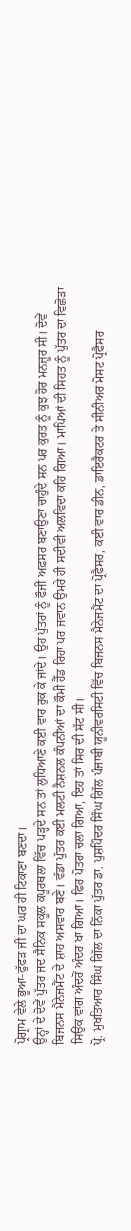ਪ੍ਰੋਗ੍ਰਾਮ ਵੇਲੇ ਭੂਆ-ਫੁੱਫੜ ਜੀ ਦਾ ਘਰ ਹੀ ਟਿਕਾਣਾ ਬਣਦਾ।
ਉਨ੍ਹਾਂ ਦੇ ਦੋਵੇਂ ਪੁੱਤਰ ਜਦ ਸੈਨਿਕ ਸਕੂਲ ਕਪੂਰਥਲਾ ਵਿੱਚ ਪੜ੍ਹਦੇ ਸਨ ਤਾਂ ਲੁਧਿਆਣੇ ਕਈ ਵਾਰ ਰੁਕ ਕੇ ਜਾਂਦੇ। ਉਹ ਪੁੱਤਰਾਂ ਨੂੰ ਫੌਜੀ ਅਫ਼ਸਰ ਬਣਾਉਣਾ ਚਾਹੁੰਦੇ ਸਨ ਪਰ ਕੁਰਤ ਨੂੰ ਕੁਝ ਹੋਰ ਮਨਜ਼ੂਰ ਸੀ। ਦੋਵੇਂ ਬਿਜਨਸ ਮੈਨੇਜਮੈਂਟ ਦੇ ਸ਼ਾਹ ਅਸਵਾਰ ਬਣੇ। ਵੱਡਾ ਪੁੱਤਰ ਕਈ ਮਲਟੀ ਨੈਸ਼ਨਲ ਕੰਪਨੀਆਂ ਦਾ ਕੌਮੀ ਹੈੱਡ ਰਿਹਾ ਪਰ ਜਵਾਨ ਉਮਰੇ ਹੀ ਸਦੀਵੀ ਅਲਵਿਦਾ ਕਹਿ ਗਿਆ। ਮਾਪਿਆਂ ਦੀ ਸਿਹਤ ਨੂੰ ਪੁੱਤਰ ਦਾ ਵਿਛੋੜਾ ਸਿਉਂਕ ਵਾਂਗ ਅੰਦਰੋਂ ਅੰਦਰ ਖਾ ਗਿਆ। ਫਿਰ ਪੋਤਰਾ ਚਲਾ ਗਿਆ, ਇਹ ਤਾਂ ਸਿਰ ਦੀ ਸੱਟ ਸੀ।
ਪ੍ਰੋ. ਮੁਖਤਿਆਰ ਸਿੰਘ ਗਿੱਲ ਦਾ ਨਿੱਕਾ ਪੁੱਤਰ ਡਾ. ਪੁਸ਼ਪਿੰਦਰ ਸਿੰਘ ਗਿੱਲ ਪੰਜਾਬੀ ਯੂਨੀਵਰਸਿਟੀ ਵਿੱਚ ਬਿਜਨਸ ਮੈਨੇਜਮੈਂਟ ਦਾ ਪ੍ਰੋਫੈਸਰ, ਕਈ ਵਾਰ ਡੀਨ, ਡਾਇਰੈਕਟਰ ਤੇ ਸੀਨੀਅਰ ਮੋਸਟ ਪ੍ਰੋਫੈਸਰ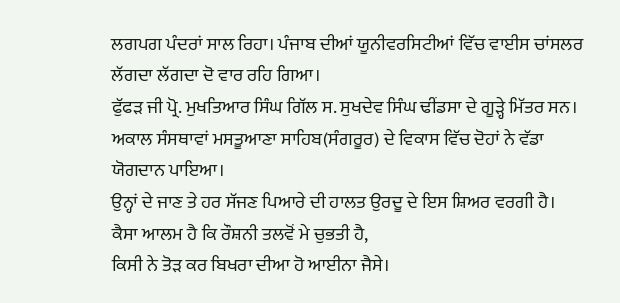ਲਗਪਗ ਪੰਦਰਾਂ ਸਾਲ ਰਿਹਾ। ਪੰਜਾਬ ਦੀਆਂ ਯੂਨੀਵਰਸਿਟੀਆਂ ਵਿੱਚ ਵਾਈਸ ਚਾਂਸਲਰ ਲੱਗਦਾ ਲੱਗਦਾ ਦੋ ਵਾਰ ਰਹਿ ਗਿਆ।
ਫੁੱਫੜ ਜੀ ਪ੍ਰੋ. ਮੁਖਤਿਆਰ ਸਿੰਘ ਗਿੱਲ ਸ. ਸੁਖਦੇਵ ਸਿੰਘ ਢੀਂਡਸਾ ਦੇ ਗੂੜ੍ਹੇ ਮਿੱਤਰ ਸਨ। ਅਕਾਲ ਸੰਸਥਾਵਾਂ ਮਸਤੂਆਣਾ ਸਾਹਿਬ(ਸੰਗਰੂਰ) ਦੇ ਵਿਕਾਸ ਵਿੱਚ ਦੋਹਾਂ ਨੇ ਵੱਡਾ ਯੋਗਦਾਨ ਪਾਇਆ।
ਉਨ੍ਹਾਂ ਦੇ ਜਾਣ ਤੇ ਹਰ ਸੱਜਣ ਪਿਆਰੇ ਦੀ ਹਾਲਤ ਉਰਦੂ ਦੇ ਇਸ ਸ਼ਿਅਰ ਵਰਗੀ ਹੈ।
ਕੈਸਾ ਆਲਮ ਹੈ ਕਿ ਰੌਸ਼ਨੀ ਤਲਵੋਂ ਮੇ ਚੁਭਤੀ ਹੈ,
ਕਿਸੀ ਨੇ ਤੋੜ ਕਰ ਬਿਖਰਾ ਦੀਆ ਹੋ ਆਈਨਾ ਜੈਸੇ।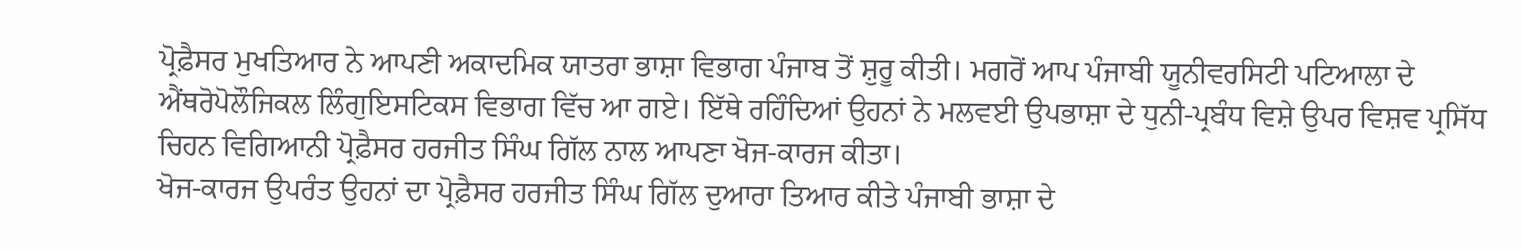ਪ੍ਰੋਫ਼ੈਸਰ ਮੁਖਤਿਆਰ ਨੇ ਆਪਣੀ ਅਕਾਦਮਿਕ ਯਾਤਰਾ ਭਾਸ਼ਾ ਵਿਭਾਗ ਪੰਜਾਬ ਤੋਂ ਸ਼ੁਰੂ ਕੀਤੀ। ਮਗਰੋਂ ਆਪ ਪੰਜਾਬੀ ਯੂਨੀਵਰਸਿਟੀ ਪਟਿਆਲਾ ਦੇ ਐਂਥਰੋਪੋਲੌਜਿਕਲ ਲਿੰਗੁਇਸਟਿਕਸ ਵਿਭਾਗ ਵਿੱਚ ਆ ਗਏ। ਇੱਥੇ ਰਹਿੰਦਿਆਂ ਉਹਨਾਂ ਨੇ ਮਲਵਈ ਉਪਭਾਸ਼ਾ ਦੇ ਧੁਨੀ-ਪ੍ਰਬੰਧ ਵਿਸ਼ੇ ਉਪਰ ਵਿਸ਼ਵ ਪ੍ਰਸਿੱਧ ਚਿਹਨ ਵਿਗਿਆਨੀ ਪ੍ਰੋਫ਼ੈਸਰ ਹਰਜੀਤ ਸਿੰਘ ਗਿੱਲ ਨਾਲ ਆਪਣਾ ਖੋਜ-ਕਾਰਜ ਕੀਤਾ।
ਖੋਜ-ਕਾਰਜ ਉਪਰੰਤ ਉਹਨਾਂ ਦਾ ਪ੍ਰੋਫ਼ੈਸਰ ਹਰਜੀਤ ਸਿੰਘ ਗਿੱਲ ਦੁਆਰਾ ਤਿਆਰ ਕੀਤੇ ਪੰਜਾਬੀ ਭਾਸ਼ਾ ਦੇ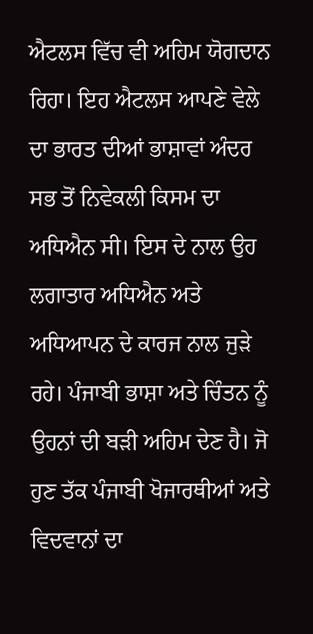ਐਟਲਸ ਵਿੱਚ ਵੀ ਅਹਿਮ ਯੋਗਦਾਨ ਰਿਹਾ। ਇਹ ਐਟਲਸ ਆਪਣੇ ਵੇਲੇ ਦਾ ਭਾਰਤ ਦੀਆਂ ਭਾਸ਼ਾਵਾਂ ਅੰਦਰ ਸਭ ਤੋਂ ਨਿਵੇਕਲੀ ਕਿਸਮ ਦਾ ਅਧਿਐਨ ਸੀ। ਇਸ ਦੇ ਨਾਲ ਉਹ ਲਗਾਤਾਰ ਅਧਿਐਨ ਅਤੇ ਅਧਿਆਪਨ ਦੇ ਕਾਰਜ ਨਾਲ ਜੁੜੇ ਰਹੇ। ਪੰਜਾਬੀ ਭਾਸ਼ਾ ਅਤੇ ਚਿੰਤਨ ਨੂੰ ਉਹਨਾਂ ਦੀ ਬੜੀ ਅਹਿਮ ਦੇਣ ਹੈ। ਜੋ ਹੁਣ ਤੱਕ ਪੰਜਾਬੀ ਖੋਜਾਰਥੀਆਂ ਅਤੇ ਵਿਦਵਾਨਾਂ ਦਾ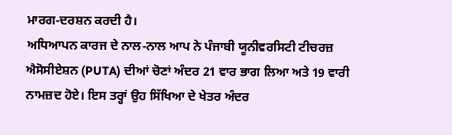ਮਾਰਗ-ਦਰਸ਼ਨ ਕਰਦੀ ਹੈ।
ਅਧਿਆਪਨ ਕਾਰਜ ਦੇ ਨਾਲ-ਨਾਲ ਆਪ ਨੇ ਪੰਜਾਬੀ ਯੂਨੀਵਰਸਿਟੀ ਟੀਚਰਜ਼ ਐਸੋਸੀਏਸ਼ਨ (PUTA) ਦੀਆਂ ਚੋਣਾਂ ਅੰਦਰ 21 ਵਾਰ ਭਾਗ ਲਿਆ ਅਤੇ 19 ਵਾਰੀ ਨਾਮਜ਼ਦ ਹੋਏ। ਇਸ ਤਰ੍ਹਾਂ ਉਹ ਸਿੱਖਿਆ ਦੇ ਖੇਤਰ ਅੰਦਰ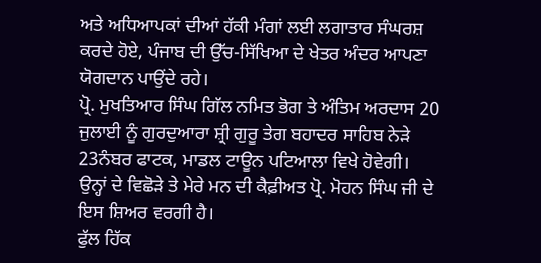ਅਤੇ ਅਧਿਆਪਕਾਂ ਦੀਆਂ ਹੱਕੀ ਮੰਗਾਂ ਲਈ ਲਗਾਤਾਰ ਸੰਘਰਸ਼ ਕਰਦੇ ਹੋਏ, ਪੰਜਾਬ ਦੀ ਉੱਚ-ਸਿੱਖਿਆ ਦੇ ਖੇਤਰ ਅੰਦਰ ਆਪਣਾ ਯੋਗਦਾਨ ਪਾਉਂਦੇ ਰਹੇ।
ਪ੍ਰੋ. ਮੁਖਤਿਆਰ ਸਿੰਘ ਗਿੱਲ ਨਮਿਤ ਭੋਗ ਤੇ ਅੰਤਿਮ ਅਰਦਾਸ 20 ਜੁਲਾਈ ਨੂੰ ਗੁਰਦੁਆਰਾ ਸ਼੍ਰੀ ਗੁਰੂ ਤੇਗ ਬਹਾਦਰ ਸਾਹਿਬ ਨੇੜੇ 23ਨੰਬਰ ਫਾਟਕ, ਮਾਡਲ ਟਾਊਨ ਪਟਿਆਲਾ ਵਿਖੇ ਹੋਵੇਗੀ।
ਉਨ੍ਹਾਂ ਦੇ ਵਿਛੋੜੇ ਤੇ ਮੇਰੇ ਮਨ ਦੀ ਕੈਫ਼ੀਅਤ ਪ੍ਰੋ. ਮੋਹਨ ਸਿੰਘ ਜੀ ਦੇ ਇਸ ਸ਼ਿਅਰ ਵਰਗੀ ਹੈ।
ਫੁੱਲ ਹਿੱਕ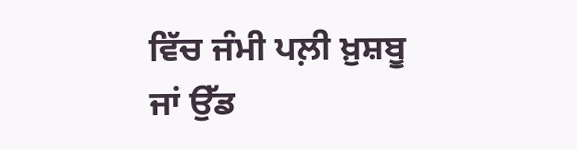ਵਿੱਚ ਜੰਮੀ ਪਲ਼ੀ ਖ਼ੁਸ਼ਬੂ ਜਾਂ ਉੱਡ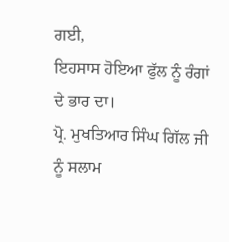ਗਈ,
ਇਹਸਾਸ ਹੋਇਆ ਫੁੱਲ ਨੂੰ ਰੰਗਾਂ ਦੇ ਭਾਰ ਦਾ।
ਪ੍ਰੋ. ਮੁਖਤਿਆਰ ਸਿੰਘ ਗਿੱਲ ਜੀ ਨੂੰ ਸਲਾਮ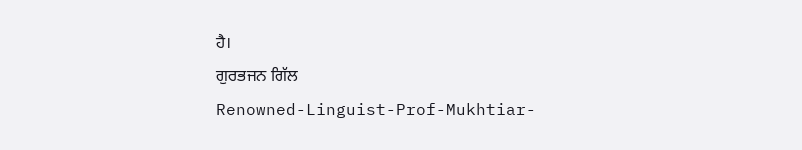ਹੈ।
ਗੁਰਭਜਨ ਗਿੱਲ
Renowned-Linguist-Prof-Mukhtiar-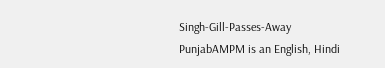Singh-Gill-Passes-Away
PunjabAMPM is an English, Hindi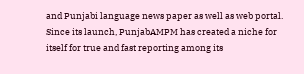and Punjabi language news paper as well as web portal. Since its launch, PunjabAMPM has created a niche for itself for true and fast reporting among its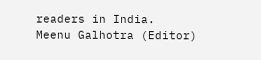readers in India.
Meenu Galhotra (Editor)